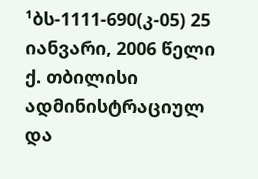¹ბს-1111-690(კ-05) 25 იანვარი, 2006 წელი
ქ. თბილისი
ადმინისტრაციულ და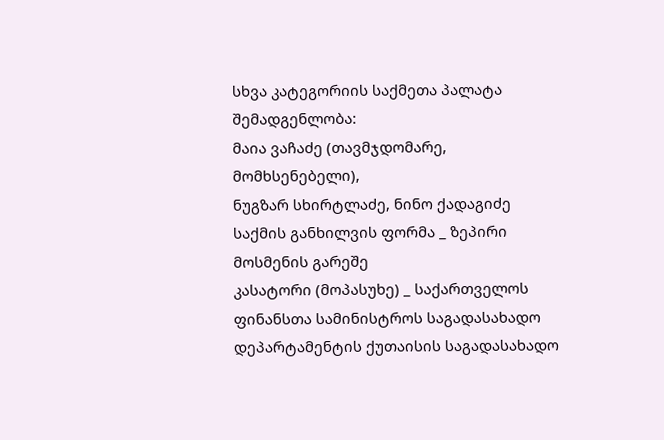სხვა კატეგორიის საქმეთა პალატა
შემადგენლობა:
მაია ვაჩაძე (თავმჯდომარე, მომხსენებელი),
ნუგზარ სხირტლაძე, ნინო ქადაგიძე
საქმის განხილვის ფორმა _ ზეპირი მოსმენის გარეშე
კასატორი (მოპასუხე) _ საქართველოს ფინანსთა სამინისტროს საგადასახადო დეპარტამენტის ქუთაისის საგადასახადო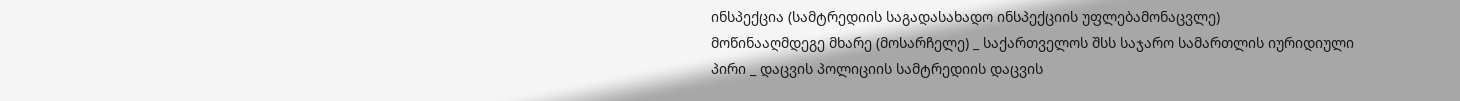ინსპექცია (სამტრედიის საგადასახადო ინსპექციის უფლებამონაცვლე)
მოწინააღმდეგე მხარე (მოსარჩელე) _ საქართველოს შსს საჯარო სამართლის იურიდიული პირი _ დაცვის პოლიციის სამტრედიის დაცვის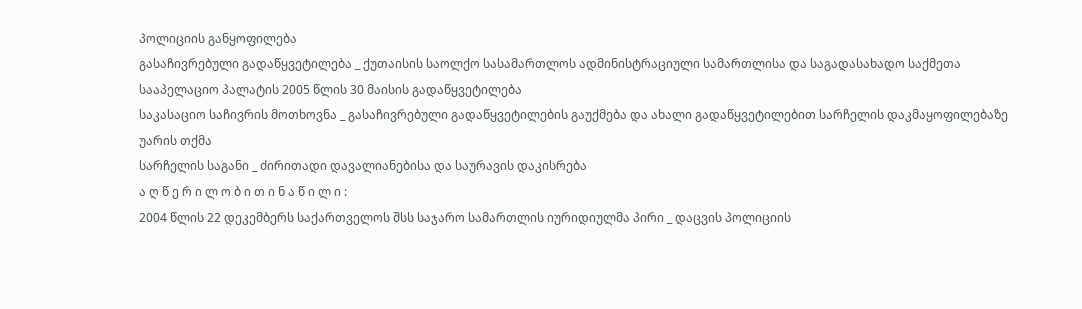პოლიციის განყოფილება
გასაჩივრებული გადაწყვეტილება _ ქუთაისის საოლქო სასამართლოს ადმინისტრაციული სამართლისა და საგადასახადო საქმეთა სააპელაციო პალატის 2005 წლის 30 მაისის გადაწყვეტილება
საკასაციო საჩივრის მოთხოვნა _ გასაჩივრებული გადაწყვეტილების გაუქმება და ახალი გადაწყვეტილებით სარჩელის დაკმაყოფილებაზე უარის თქმა
სარჩელის საგანი _ ძირითადი დავალიანებისა და საურავის დაკისრება
ა ღ წ ე რ ი ლ ო ბ ი თ ი ნ ა წ ი ლ ი :
2004 წლის 22 დეკემბერს საქართველოს შსს საჯარო სამართლის იურიდიულმა პირი _ დაცვის პოლიციის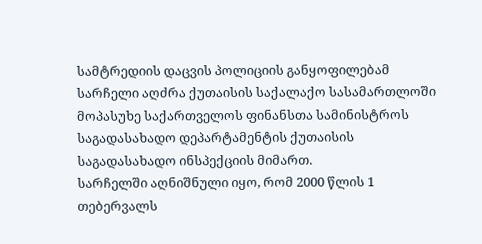სამტრედიის დაცვის პოლიციის განყოფილებამ სარჩელი აღძრა ქუთაისის საქალაქო სასამართლოში მოპასუხე საქართველოს ფინანსთა სამინისტროს საგადასახადო დეპარტამენტის ქუთაისის საგადასახადო ინსპექციის მიმართ.
სარჩელში აღნიშნული იყო, რომ 2000 წლის 1 თებერვალს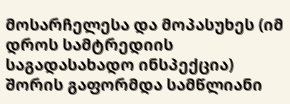მოსარჩელესა და მოპასუხეს (იმ დროს სამტრედიის საგადასახადო ინსპექცია) შორის გაფორმდა სამწლიანი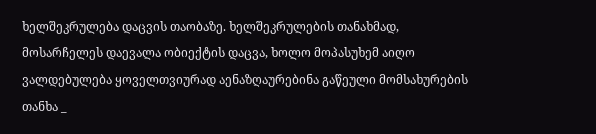ხელშეკრულება დაცვის თაობაზე. ხელშეკრულების თანახმად, მოსარჩელეს დაევალა ობიექტის დაცვა, ხოლო მოპასუხემ აიღო ვალდებულება ყოველთვიურად აენაზღაურებინა გაწეული მომსახურების თანხა _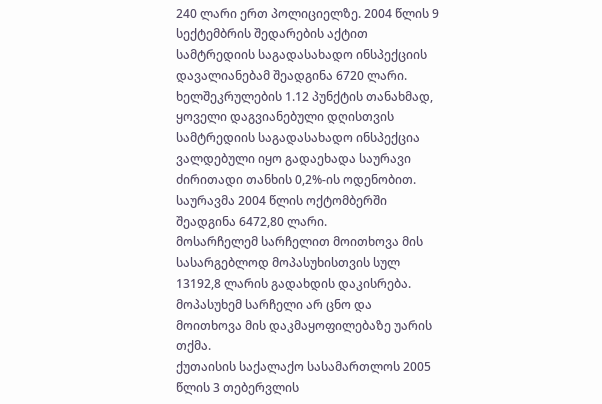240 ლარი ერთ პოლიციელზე. 2004 წლის 9 სექტემბრის შედარების აქტით სამტრედიის საგადასახადო ინსპექციის დავალიანებამ შეადგინა 6720 ლარი. ხელშეკრულების 1.12 პუნქტის თანახმად, ყოველი დაგვიანებული დღისთვის სამტრედიის საგადასახადო ინსპექცია ვალდებული იყო გადაეხადა საურავი ძირითადი თანხის 0,2%-ის ოდენობით. საურავმა 2004 წლის ოქტომბერში შეადგინა 6472,80 ლარი.
მოსარჩელემ სარჩელით მოითხოვა მის სასარგებლოდ მოპასუხისთვის სულ 13192,8 ლარის გადახდის დაკისრება.
მოპასუხემ სარჩელი არ ცნო და მოითხოვა მის დაკმაყოფილებაზე უარის თქმა.
ქუთაისის საქალაქო სასამართლოს 2005 წლის 3 თებერვლის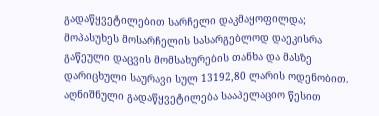გადაწყვეტილებით სარჩელი დაკმაყოფილდა; მოპასუხეს მოსარჩელის სასარგებლოდ დაეკისრა გაწეული დაცვის მომსახურების თანხა და მასზე დარიცხული საურავი სულ 13192,80 ლარის ოდენობით.
აღნიშნული გადაწყვეტილება სააპელაციო წესით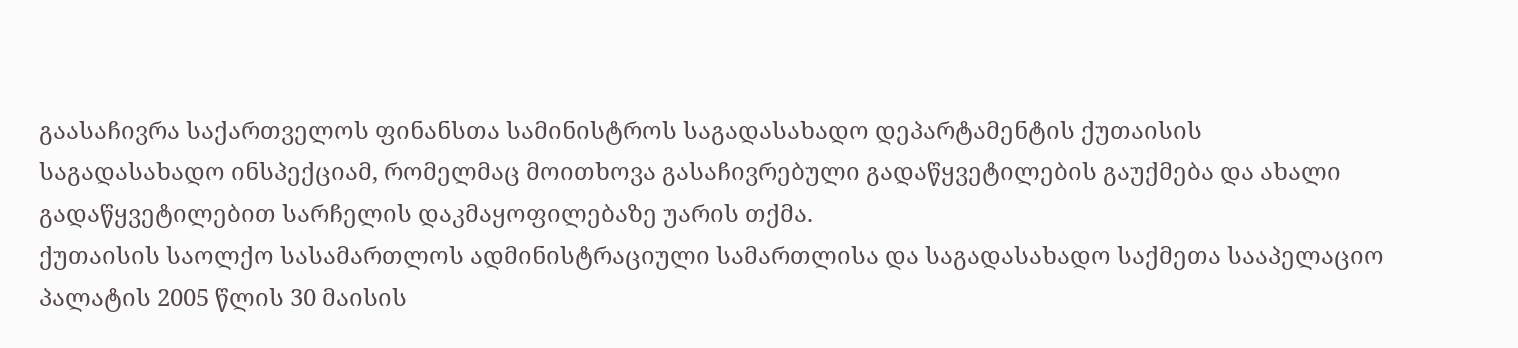გაასაჩივრა საქართველოს ფინანსთა სამინისტროს საგადასახადო დეპარტამენტის ქუთაისის საგადასახადო ინსპექციამ, რომელმაც მოითხოვა გასაჩივრებული გადაწყვეტილების გაუქმება და ახალი გადაწყვეტილებით სარჩელის დაკმაყოფილებაზე უარის თქმა.
ქუთაისის საოლქო სასამართლოს ადმინისტრაციული სამართლისა და საგადასახადო საქმეთა სააპელაციო პალატის 2005 წლის 30 მაისის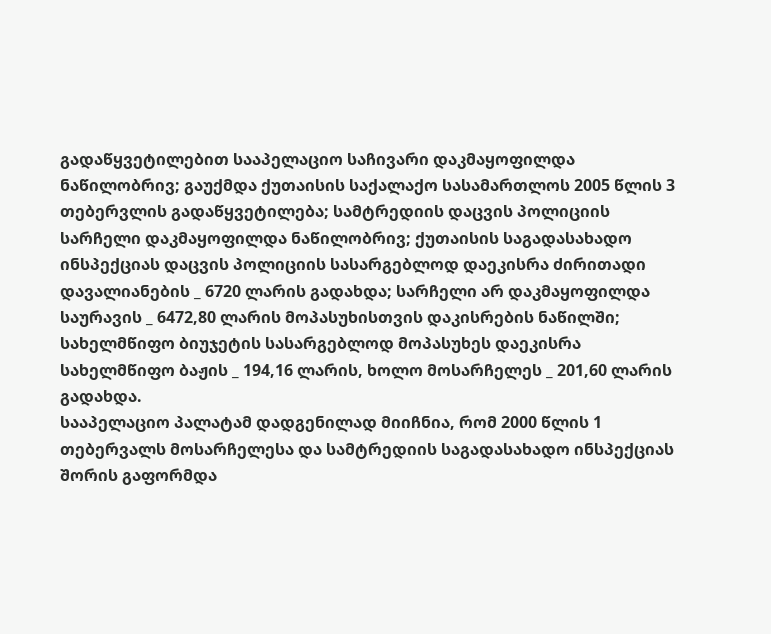გადაწყვეტილებით სააპელაციო საჩივარი დაკმაყოფილდა ნაწილობრივ; გაუქმდა ქუთაისის საქალაქო სასამართლოს 2005 წლის 3 თებერვლის გადაწყვეტილება; სამტრედიის დაცვის პოლიციის სარჩელი დაკმაყოფილდა ნაწილობრივ; ქუთაისის საგადასახადო ინსპექციას დაცვის პოლიციის სასარგებლოდ დაეკისრა ძირითადი დავალიანების _ 6720 ლარის გადახდა; სარჩელი არ დაკმაყოფილდა საურავის _ 6472,80 ლარის მოპასუხისთვის დაკისრების ნაწილში; სახელმწიფო ბიუჯეტის სასარგებლოდ მოპასუხეს დაეკისრა სახელმწიფო ბაჟის _ 194,16 ლარის, ხოლო მოსარჩელეს _ 201,60 ლარის გადახდა.
სააპელაციო პალატამ დადგენილად მიიჩნია, რომ 2000 წლის 1 თებერვალს მოსარჩელესა და სამტრედიის საგადასახადო ინსპექციას შორის გაფორმდა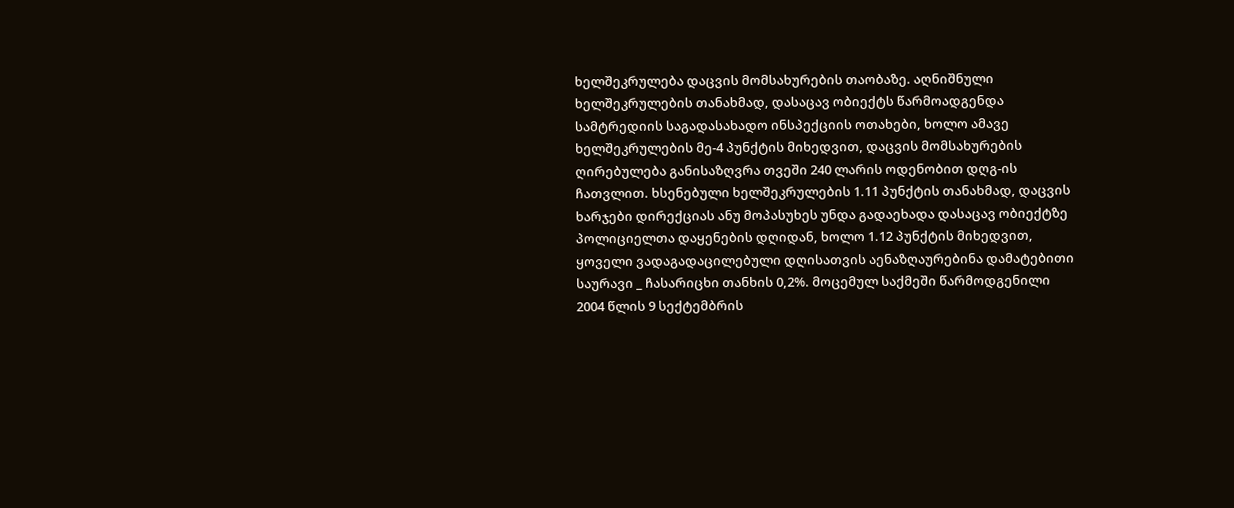ხელშეკრულება დაცვის მომსახურების თაობაზე. აღნიშნული ხელშეკრულების თანახმად, დასაცავ ობიექტს წარმოადგენდა სამტრედიის საგადასახადო ინსპექციის ოთახები, ხოლო ამავე ხელშეკრულების მე-4 პუნქტის მიხედვით, დაცვის მომსახურების ღირებულება განისაზღვრა თვეში 240 ლარის ოდენობით დღგ-ის ჩათვლით. ხსენებული ხელშეკრულების 1.11 პუნქტის თანახმად, დაცვის ხარჯები დირექციას ანუ მოპასუხეს უნდა გადაეხადა დასაცავ ობიექტზე პოლიციელთა დაყენების დღიდან, ხოლო 1.12 პუნქტის მიხედვით, ყოველი ვადაგადაცილებული დღისათვის აენაზღაურებინა დამატებითი საურავი _ ჩასარიცხი თანხის 0,2%. მოცემულ საქმეში წარმოდგენილი 2004 წლის 9 სექტემბრის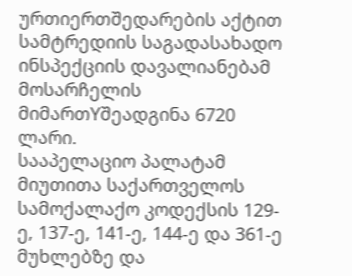ურთიერთშედარების აქტით სამტრედიის საგადასახადო ინსპექციის დავალიანებამ მოსარჩელის მიმართYშეადგინა 6720 ლარი.
სააპელაციო პალატამ მიუთითა საქართველოს სამოქალაქო კოდექსის 129-ე, 137-ე, 141-ე, 144-ე და 361-ე მუხლებზე და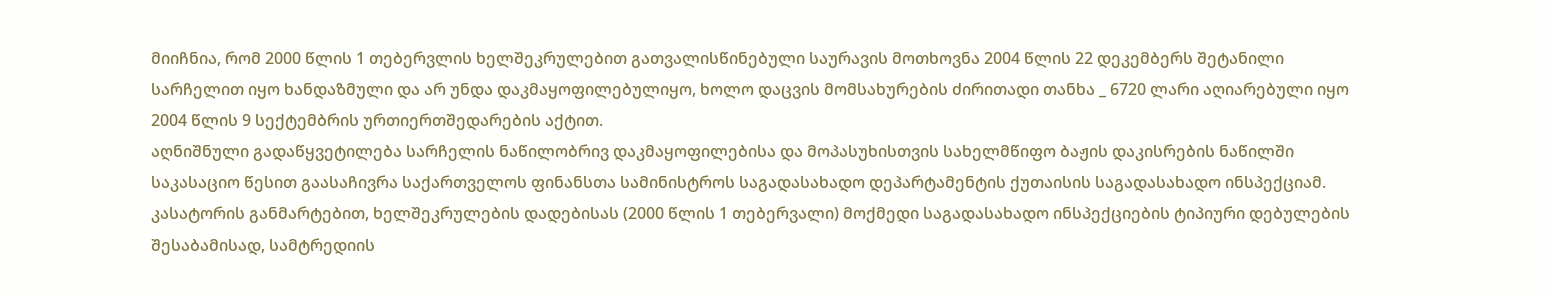მიიჩნია, რომ 2000 წლის 1 თებერვლის ხელშეკრულებით გათვალისწინებული საურავის მოთხოვნა 2004 წლის 22 დეკემბერს შეტანილი სარჩელით იყო ხანდაზმული და არ უნდა დაკმაყოფილებულიყო, ხოლო დაცვის მომსახურების ძირითადი თანხა _ 6720 ლარი აღიარებული იყო 2004 წლის 9 სექტემბრის ურთიერთშედარების აქტით.
აღნიშნული გადაწყვეტილება სარჩელის ნაწილობრივ დაკმაყოფილებისა და მოპასუხისთვის სახელმწიფო ბაჟის დაკისრების ნაწილში საკასაციო წესით გაასაჩივრა საქართველოს ფინანსთა სამინისტროს საგადასახადო დეპარტამენტის ქუთაისის საგადასახადო ინსპექციამ.
კასატორის განმარტებით, ხელშეკრულების დადებისას (2000 წლის 1 თებერვალი) მოქმედი საგადასახადო ინსპექციების ტიპიური დებულების შესაბამისად, სამტრედიის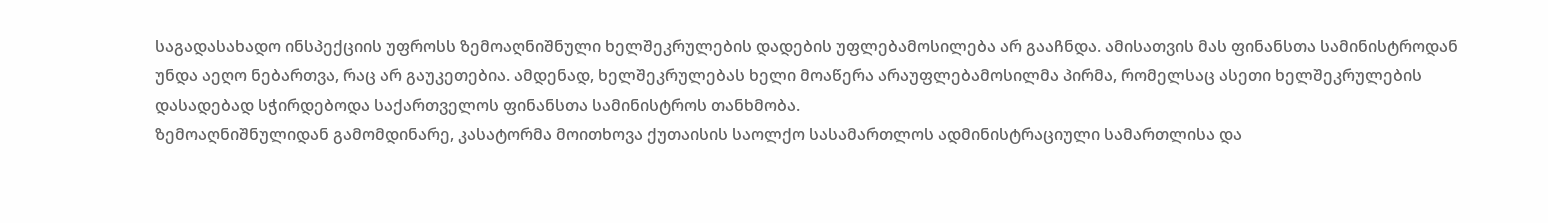საგადასახადო ინსპექციის უფროსს ზემოაღნიშნული ხელშეკრულების დადების უფლებამოსილება არ გააჩნდა. ამისათვის მას ფინანსთა სამინისტროდან უნდა აეღო ნებართვა, რაც არ გაუკეთებია. ამდენად, ხელშეკრულებას ხელი მოაწერა არაუფლებამოსილმა პირმა, რომელსაც ასეთი ხელშეკრულების დასადებად სჭირდებოდა საქართველოს ფინანსთა სამინისტროს თანხმობა.
ზემოაღნიშნულიდან გამომდინარე, კასატორმა მოითხოვა ქუთაისის საოლქო სასამართლოს ადმინისტრაციული სამართლისა და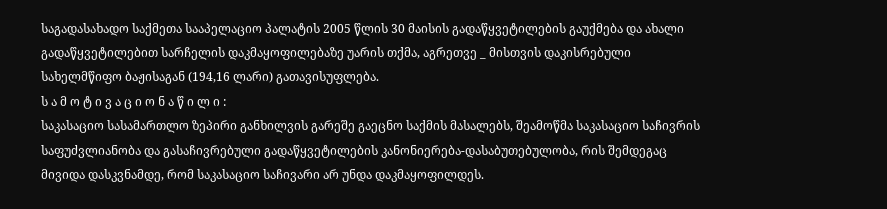საგადასახადო საქმეთა სააპელაციო პალატის 2005 წლის 30 მაისის გადაწყვეტილების გაუქმება და ახალი გადაწყვეტილებით სარჩელის დაკმაყოფილებაზე უარის თქმა, აგრეთვე _ მისთვის დაკისრებული სახელმწიფო ბაჟისაგან (194,16 ლარი) გათავისუფლება.
ს ა მ ო ტ ი ვ ა ც ი ო ნ ა წ ი ლ ი :
საკასაციო სასამართლო ზეპირი განხილვის გარეშე გაეცნო საქმის მასალებს, შეამოწმა საკასაციო საჩივრის საფუძვლიანობა და გასაჩივრებული გადაწყვეტილების კანონიერება-დასაბუთებულობა, რის შემდეგაც მივიდა დასკვნამდე, რომ საკასაციო საჩივარი არ უნდა დაკმაყოფილდეს.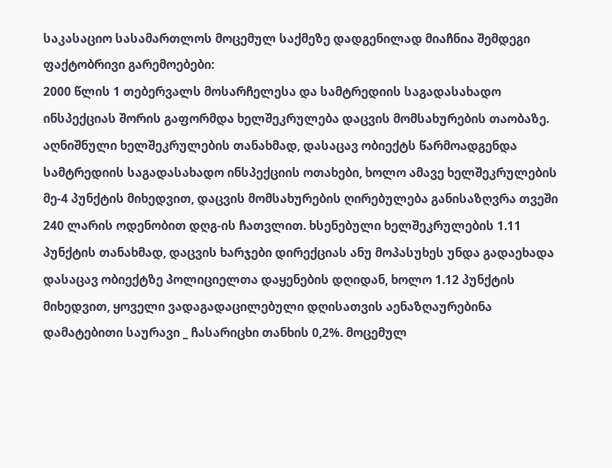საკასაციო სასამართლოს მოცემულ საქმეზე დადგენილად მიაჩნია შემდეგი ფაქტობრივი გარემოებები:
2000 წლის 1 თებერვალს მოსარჩელესა და სამტრედიის საგადასახადო ინსპექციას შორის გაფორმდა ხელშეკრულება დაცვის მომსახურების თაობაზე. აღნიშნული ხელშეკრულების თანახმად, დასაცავ ობიექტს წარმოადგენდა სამტრედიის საგადასახადო ინსპექციის ოთახები, ხოლო ამავე ხელშეკრულების მე-4 პუნქტის მიხედვით, დაცვის მომსახურების ღირებულება განისაზღვრა თვეში 240 ლარის ოდენობით დღგ-ის ჩათვლით. ხსენებული ხელშეკრულების 1.11 პუნქტის თანახმად, დაცვის ხარჯები დირექციას ანუ მოპასუხეს უნდა გადაეხადა დასაცავ ობიექტზე პოლიციელთა დაყენების დღიდან, ხოლო 1.12 პუნქტის მიხედვით, ყოველი ვადაგადაცილებული დღისათვის აენაზღაურებინა დამატებითი საურავი _ ჩასარიცხი თანხის 0,2%. მოცემულ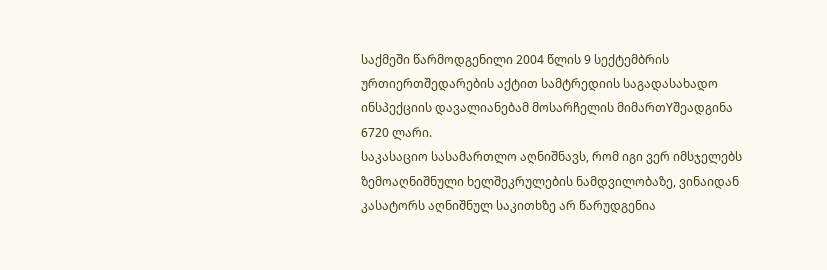საქმეში წარმოდგენილი 2004 წლის 9 სექტემბრის ურთიერთშედარების აქტით სამტრედიის საგადასახადო ინსპექციის დავალიანებამ მოსარჩელის მიმართYშეადგინა 6720 ლარი.
საკასაციო სასამართლო აღნიშნავს, რომ იგი ვერ იმსჯელებს ზემოაღნიშნული ხელშეკრულების ნამდვილობაზე, ვინაიდან კასატორს აღნიშნულ საკითხზე არ წარუდგენია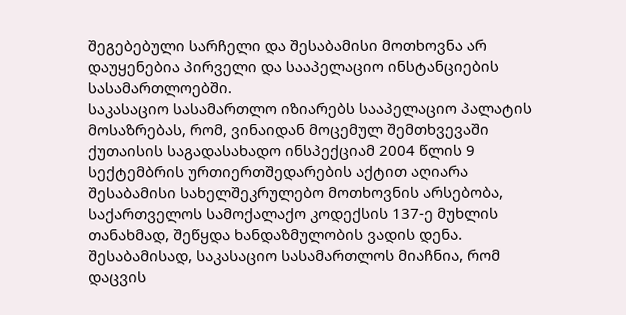შეგებებული სარჩელი და შესაბამისი მოთხოვნა არ დაუყენებია პირველი და სააპელაციო ინსტანციების სასამართლოებში.
საკასაციო სასამართლო იზიარებს სააპელაციო პალატის მოსაზრებას, რომ, ვინაიდან მოცემულ შემთხვევაში ქუთაისის საგადასახადო ინსპექციამ 2004 წლის 9 სექტემბრის ურთიერთშედარების აქტით აღიარა შესაბამისი სახელშეკრულებო მოთხოვნის არსებობა, საქართველოს სამოქალაქო კოდექსის 137-ე მუხლის თანახმად, შეწყდა ხანდაზმულობის ვადის დენა. შესაბამისად, საკასაციო სასამართლოს მიაჩნია, რომ დაცვის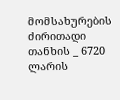მომსახურების ძირითადი თანხის _ 6720 ლარის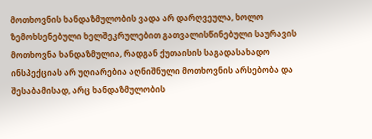მოთხოვნის ხანდაზმულობის ვადა არ დარღვეულა, ხოლო ზემოხსენებული ხელშეკრულებით გათვალისწინებული საურავის მოთხოვნა ხანდაზმულია, რადგან ქუთაისის საგადასახადო ინსპექციას არ უღიარებია აღნიშნული მოთხოვნის არსებობა და შესაბამისად, არც ხანდაზმულობის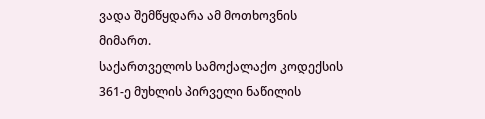ვადა შემწყდარა ამ მოთხოვნის მიმართ.
საქართველოს სამოქალაქო კოდექსის 361-ე მუხლის პირველი ნაწილის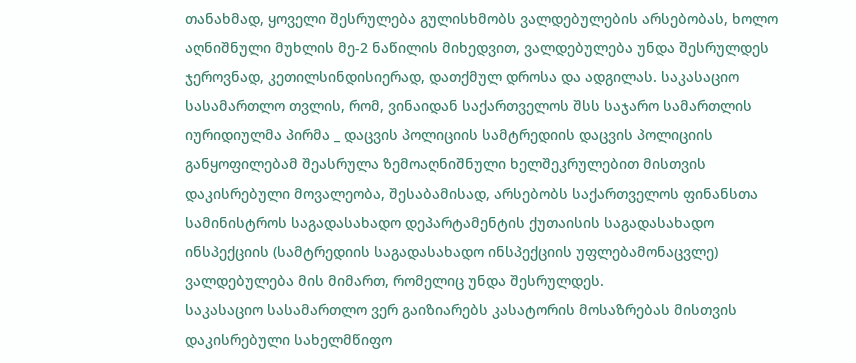თანახმად, ყოველი შესრულება გულისხმობს ვალდებულების არსებობას, ხოლო აღნიშნული მუხლის მე-2 ნაწილის მიხედვით, ვალდებულება უნდა შესრულდეს ჯეროვნად, კეთილსინდისიერად, დათქმულ დროსა და ადგილას. საკასაციო სასამართლო თვლის, რომ, ვინაიდან საქართველოს შსს საჯარო სამართლის იურიდიულმა პირმა _ დაცვის პოლიციის სამტრედიის დაცვის პოლიციის განყოფილებამ შეასრულა ზემოაღნიშნული ხელშეკრულებით მისთვის დაკისრებული მოვალეობა, შესაბამისად, არსებობს საქართველოს ფინანსთა სამინისტროს საგადასახადო დეპარტამენტის ქუთაისის საგადასახადო ინსპექციის (სამტრედიის საგადასახადო ინსპექციის უფლებამონაცვლე) ვალდებულება მის მიმართ, რომელიც უნდა შესრულდეს.
საკასაციო სასამართლო ვერ გაიზიარებს კასატორის მოსაზრებას მისთვის დაკისრებული სახელმწიფო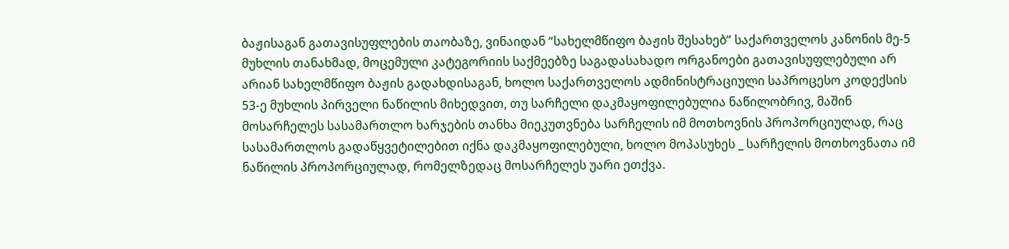ბაჟისაგან გათავისუფლების თაობაზე, ვინაიდან “სახელმწიფო ბაჟის შესახებ” საქართველოს კანონის მე-5 მუხლის თანახმად, მოცემული კატეგორიის საქმეებზე საგადასახადო ორგანოები გათავისუფლებული არ არიან სახელმწიფო ბაჟის გადახდისაგან, ხოლო საქართველოს ადმინისტრაციული საპროცესო კოდექსის 53-ე მუხლის პირველი ნაწილის მიხედვით, თუ სარჩელი დაკმაყოფილებულია ნაწილობრივ, მაშინ მოსარჩელეს სასამართლო ხარჯების თანხა მიეკუთვნება სარჩელის იმ მოთხოვნის პროპორციულად, რაც სასამართლოს გადაწყვეტილებით იქნა დაკმაყოფილებული, ხოლო მოპასუხეს _ სარჩელის მოთხოვნათა იმ ნაწილის პროპორციულად, რომელზედაც მოსარჩელეს უარი ეთქვა.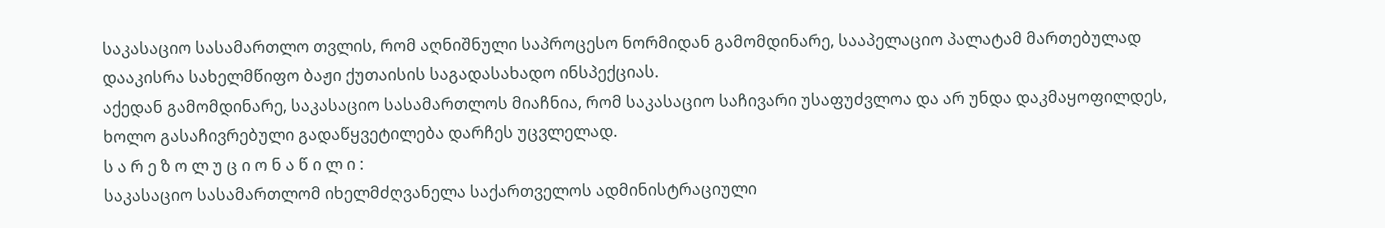საკასაციო სასამართლო თვლის, რომ აღნიშნული საპროცესო ნორმიდან გამომდინარე, სააპელაციო პალატამ მართებულად დააკისრა სახელმწიფო ბაჟი ქუთაისის საგადასახადო ინსპექციას.
აქედან გამომდინარე, საკასაციო სასამართლოს მიაჩნია, რომ საკასაციო საჩივარი უსაფუძვლოა და არ უნდა დაკმაყოფილდეს, ხოლო გასაჩივრებული გადაწყვეტილება დარჩეს უცვლელად.
ს ა რ ე ზ ო ლ უ ც ი ო ნ ა წ ი ლ ი :
საკასაციო სასამართლომ იხელმძღვანელა საქართველოს ადმინისტრაციული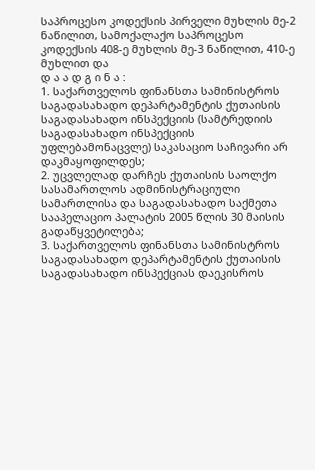საპროცესო კოდექსის პირველი მუხლის მე-2 ნაწილით, სამოქალაქო საპროცესო კოდექსის 408-ე მუხლის მე-3 ნაწილით, 410-ე მუხლით და
დ ა ა დ გ ი ნ ა :
1. საქართველოს ფინანსთა სამინისტროს საგადასახადო დეპარტამენტის ქუთაისის საგადასახადო ინსპექციის (სამტრედიის საგადასახადო ინსპექციის უფლებამონაცვლე) საკასაციო საჩივარი არ დაკმაყოფილდეს;
2. უცვლელად დარჩეს ქუთაისის საოლქო სასამართლოს ადმინისტრაციული სამართლისა და საგადასახადო საქმეთა სააპელაციო პალატის 2005 წლის 30 მაისის გადაწყვეტილება;
3. საქართველოს ფინანსთა სამინისტროს საგადასახადო დეპარტამენტის ქუთაისის საგადასახადო ინსპექციას დაეკისროს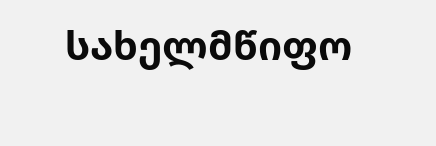სახელმწიფო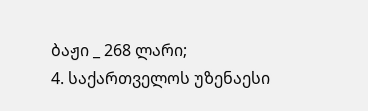ბაჟი _ 268 ლარი;
4. საქართველოს უზენაესი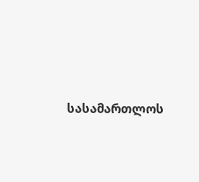სასამართლოს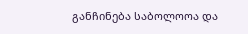განჩინება საბოლოოა და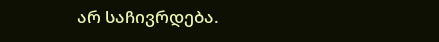არ საჩივრდება.